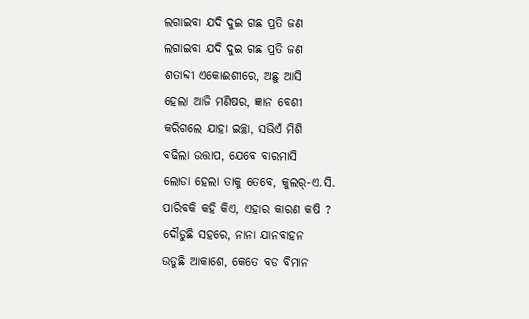ଲଗାଇବା ଯଦି ଦୁଇ ଗଛ ପ୍ରତି ଜଣ
ଲଗାଇବା ଯଦି ଦୁଇ ଗଛ ପ୍ରତି ଜଣ
ଶତାବ୍ଦୀ ଏକୋଈଶୀରେ, ଅଛୁ ଆସି
ହେଲା ଆଜି ମଣିଷର, ଜ୍ଞାନ ବେଶୀ
କରିଗଲେ ଯାହା ଇଚ୍ଛା, ସଭିଏଁ ମିଶି
ବଢିଲା ଉତ୍ତାପ, ଯେବେ ବାରମାସି
ଲୋଡା ହେଲା ତାକୁ ତେବେ, କୁଲର୍-ଏ.ସି.
ପାରିବକି କହି କିଏ, ଏହାର କାରଣ କଷି ?
ଦୌଡୁଛି ସହରେ, ନାନା ଯାନବାହନ
ଉଡୁଛି ଆକାଶେ, କେତେ ବଡ ବିମାନ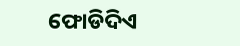ଫୋଡିଦିଏ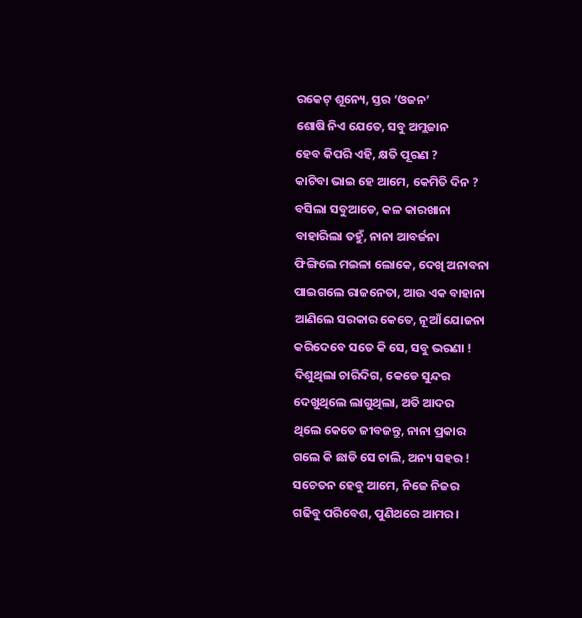ରକେଟ୍ ଶୂନ୍ୟେ, ସ୍ତର ‘ଓଜନ’
ଶୋଷି ନିଏ ଯେତେ, ସବୁ ଅମ୍ଲଜାନ
ହେବ କିପରି ଏହି, କ୍ଷତି ପୂରଣ ?
କାଟିବା ଭାଇ ହେ ଆମେ, କେମିତି ଦିନ ?
ବସିଲା ସବୁଆଡେ, କଳ କାରଖାନା
ବାହାରିଲା ତହୁଁ, ନାନା ଆବର୍ଜନା
ଫିଙ୍ଗିଲେ ମଇଳା ଲୋକେ, ଦେଖି ଅନାବନା
ପାଇଗଲେ ରାଜନେତା, ଆଉ ଏକ ବାହାନା
ଆଣିଲେ ସରକାର କେତେ, ନୂଆଁ ଯୋଜନା
କରିଦେବେ ସତେ କି ସେ, ସବୁ ଭରଣା !
ଦିଶୁଥିଲା ଚାରିଦିଗ, କେଡେ ସୁନ୍ଦର
ଦେଖୁଥିଲେ ଲାଗୁଥିଲା, ଅତି ଆଦର
ଥିଲେ କେତେ ଜୀବଜନ୍ତୁ, ନାନା ପ୍ରକାର
ଗଲେ କି ଛାଡି ସେ ଚାଲି, ଅନ୍ୟ ସହର !
ସଚେତନ ହେବୁ ଆମେ, ନିଜେ ନିଜର
ଗଢିବୁ ପରିବେଶ, ପୁଣିଥରେ ଆମର ।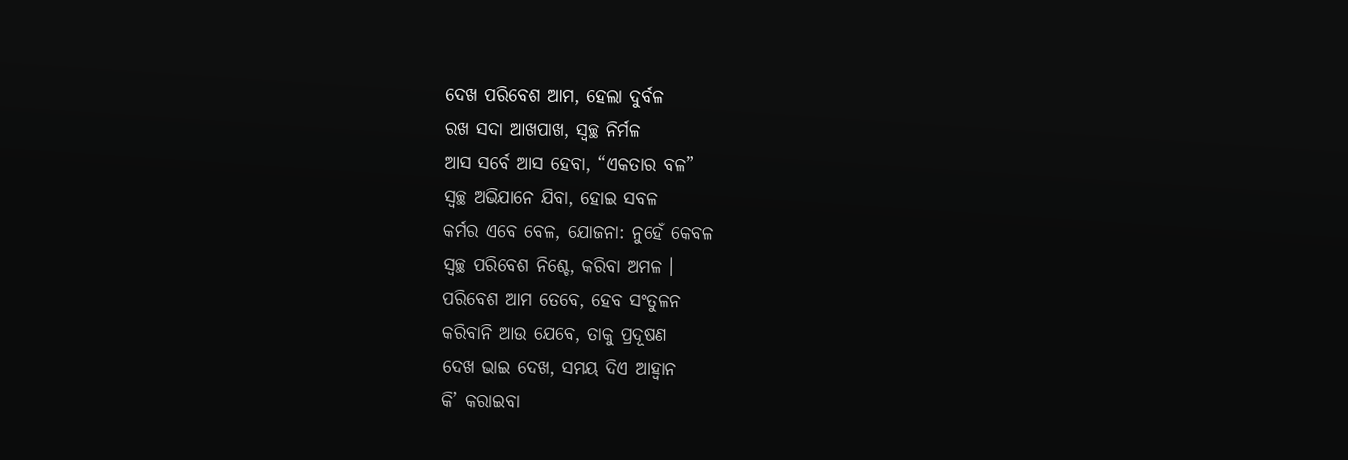ଦେଖ ପରିବେଶ ଆମ, ହେଲା ଦୁର୍ବଳ
ରଖ ସଦା ଆଖପାଖ, ସ୍ୱଚ୍ଛ ନିର୍ମଳ
ଆସ ସର୍ବେ ଆସ ହେବା, “ଏକତାର ବଳ”
ସ୍ୱଚ୍ଛ ଅଭିଯାନେ ଯିବା, ହୋଇ ସବଳ
କର୍ମର ଏବେ ବେଳ, ଯୋଜନା: ନୁହେଁ କେବଳ
ସ୍ୱଚ୍ଛ ପରିବେଶ ନିଶ୍ଚେ, କରିବା ଅମଳ ।
ପରିବେଶ ଆମ ତେବେ, ହେବ ସଂତୁଳନ
କରିବାନି ଆଉ ଯେବେ, ତାକୁ ପ୍ରଦୂଷଣ
ଦେଖ ଭାଇ ଦେଖ, ସମୟ ଦିଏ ଆହ୍ୱାନ
କି’ କରାଇବା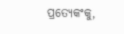ପ୍ରତ୍ୟେକଂକୁ,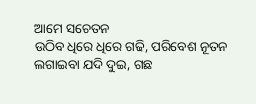ଆମେ ସଚେତନ
ଉଠିବ ଧିରେ ଧିରେ ଗଢି, ପରିବେଶ ନୂତନ
ଲଗାଇବା ଯଦି ଦୁଇ, ଗଛ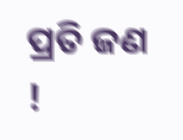ପ୍ରତି ଜଣ !